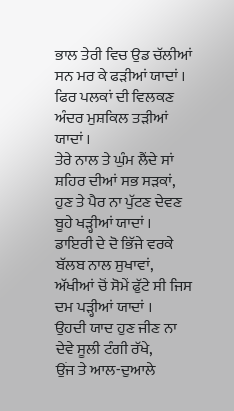ਭਾਲ ਤੇਰੀ ਵਿਚ ਉਡ ਚੱਲੀਆਂ ਸਨ ਮਰ ਕੇ ਫੜੀਆਂ ਯਾਦਾਂ ।
ਫਿਰ ਪਲਕਾਂ ਦੀ ਵਿਲਕਣ ਅੰਦਰ ਮੁਸ਼ਕਿਲ ਤੜੀਆਂ ਯਾਦਾਂ ।
ਤੇਰੇ ਨਾਲ ਤੇ ਘੁੰਮ ਲੈਂਦੇ ਸਾਂ ਸ਼ਹਿਰ ਦੀਆਂ ਸਭ ਸੜਕਾਂ,
ਹੁਣ ਤੇ ਪੈਰ ਨਾ ਪੁੱਟਣ ਦੇਵਣ ਬੂਹੇ ਖੜ੍ਹੀਆਂ ਯਾਦਾਂ ।
ਡਾਇਰੀ ਦੇ ਦੋ ਭਿੱਜੇ ਵਰਕੇ ਬੱਲਬ ਨਾਲ ਸੁਖਾਵਾਂ,
ਅੱਖੀਆਂ ਚੋਂ ਸੋਮੇਂ ਫੁੱਟੇ ਸੀ ਜਿਸ ਦਮ ਪੜ੍ਹੀਆਂ ਯਾਦਾਂ ।
ਉਹਦੀ ਯਾਦ ਹੁਣ ਜੀਣ ਨਾ ਦੇਵੇ ਸੂਲੀ ਟੰਗੀ ਰੱਖੇ,
ਉਂਜ ਤੇ ਆਲ-ਦੁਆਲੇ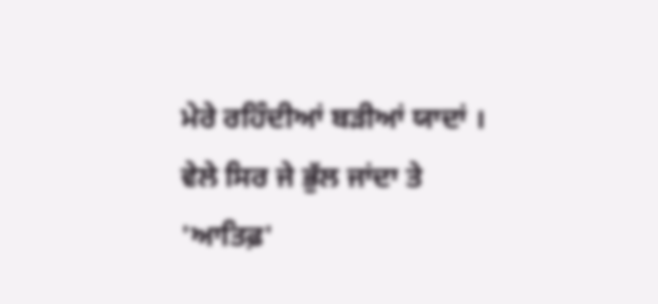ਮੇਰੇ ਰਹਿੰਦੀਆਂ ਬੜੀਆਂ ਯਾਦਾਂ ।
ਵੇਲੇ ਸਿਰ ਜੇ ਭੁੱਲ ਜਾਂਦਾ ਤੇ 'ਆਤਿਫ਼'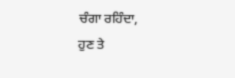ਚੰਗਾ ਰਹਿੰਦਾ,
ਹੁਣ ਤੇ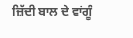ਜ਼ਿੱਦੀ ਬਾਲ ਦੇ ਵਾਂਗੂੰ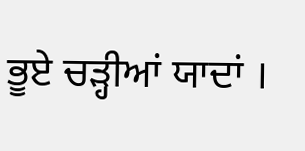ਭੂਏ ਚੜ੍ਹੀਆਂ ਯਾਦਾਂ ।